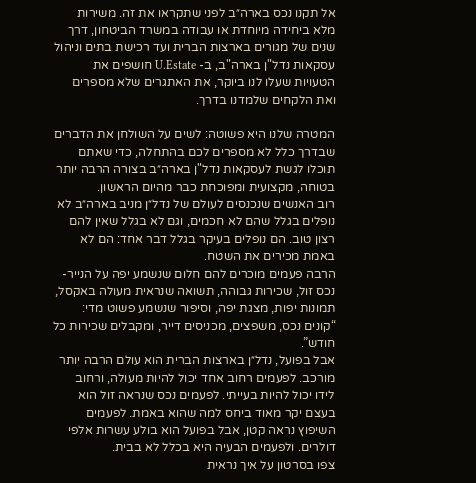אל תקנו נכס בארה״ב לפני שתקראו את זה. משירות מלא ביחידה מיוחדת או עבודה במשרד הביטחון, דרך שנים של מגורים בארצות הברית ועד רכישת בתים וניהול עסקאות נדל"ן בארה"ב, ב- U.Estate חושפים את הטעויות שעלו לנו ביוקר, את האתגרים שלא מספרים ואת הלקחים שלמדנו בדרך.

המטרה שלנו היא פשוטה: לשים על השולחן את הדברים שבדרך כלל לא מספרים לכם בהתחלה, כדי שאתם תוכלו לגשת לעסקאות נדל"ן בארה״ב בצורה הרבה יותר בטוחה, מקצועית ומפוכחת כבר מהיום הראשון.
רוב האנשים שנכנסים לעולם של נדל״ן מניב בארה״ב לא נופלים בגלל שהם לא חכמים, וגם לא בגלל שאין להם רצון טוב. הם נופלים בעיקר בגלל דבר אחד: הם לא באמת מכירים את השטח.
הרבה פעמים מוכרים להם חלום שנשמע יפה על הנייר- נכס זול, שכירות גבוהה, תשואה שנראית מעולה באקסל, תמונות יפות, מצגת יפה, וסיפור שנשמע פשוט מדי: “קונים נכס, משפצים, מכניסים דייר, ומקבלים שכירות כל חודש”.
אבל בפועל, נדל״ן בארצות הברית הוא עולם הרבה יותר מורכב. לפעמים רחוב אחד יכול להיות מעולה, ורחוב לידו יכול להיות בעייתי. לפעמים נכס שנראה זול הוא בעצם יקר מאוד ביחס למה שהוא באמת. לפעמים השיפוץ נראה קטן, אבל בפועל הוא בולע עשרות אלפי דולרים. ולפעמים הבעיה היא בכלל לא בבית.
צפו בסרטון על איך נראית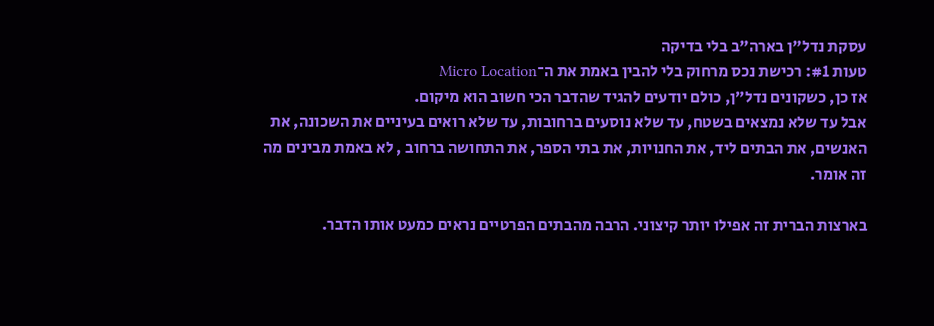עסקת נדל"ן בארה"ב בלי בדיקה
טעות #1: רכישת נכס מרחוק בלי להבין באמת את ה־Micro Location
אז כן, כשקונים נדל״ן, כולם יודעים להגיד שהדבר הכי חשוב הוא מיקום.
אבל עד שלא נמצאים בשטח, עד שלא נוסעים ברחובות, עד שלא רואים בעיניים את השכונה, את האנשים, את הבתים ליד, את החנויות, את בתי הספר, את התחושה ברחוב , לא באמת מבינים מה זה אומר.

בארצות הברית זה אפילו יותר קיצוני. הרבה מהבתים הפרטיים נראים כמעט אותו הדבר.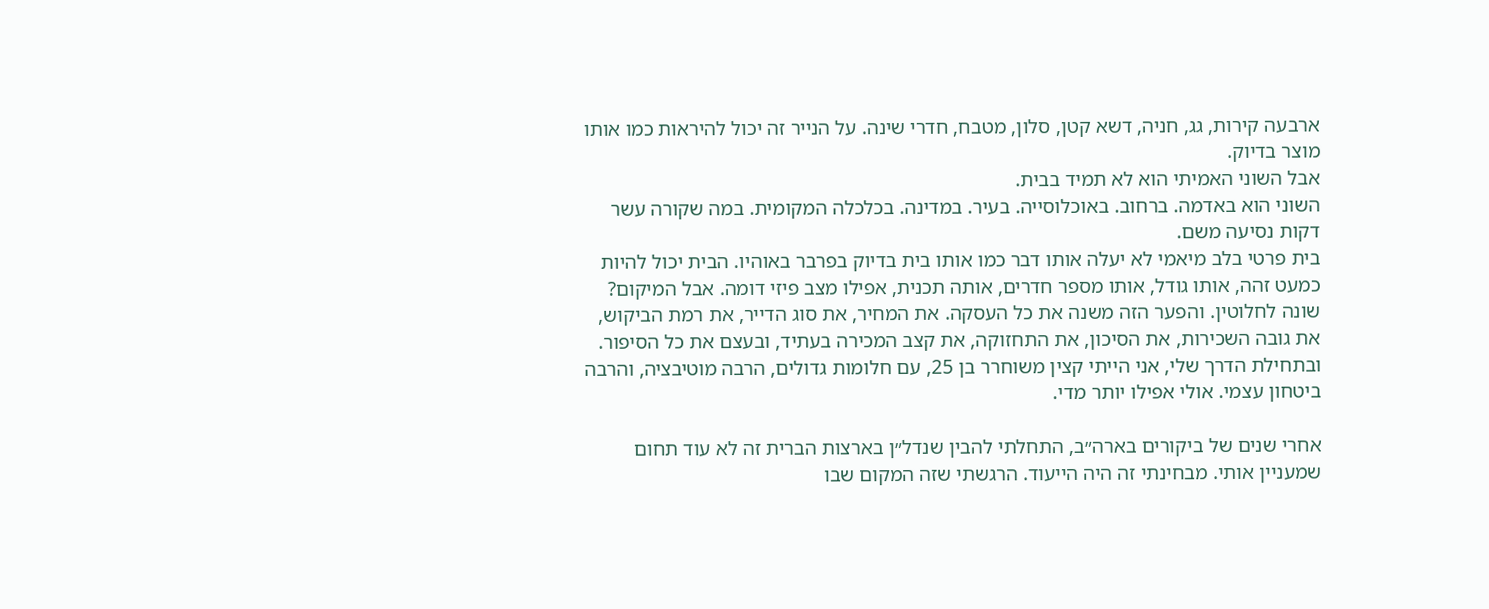ארבעה קירות, גג, חניה, דשא קטן, סלון, מטבח, חדרי שינה. על הנייר זה יכול להיראות כמו אותו מוצר בדיוק.
אבל השוני האמיתי הוא לא תמיד בבית.
השוני הוא באדמה. ברחוב. באוכלוסייה. בעיר. במדינה. בכלכלה המקומית. במה שקורה עשר דקות נסיעה משם.
בית פרטי בלב מיאמי לא יעלה אותו דבר כמו אותו בית בדיוק בפרבר באוהיו. הבית יכול להיות כמעט זהה, אותו גודל, אותו מספר חדרים, אותה תכנית, אפילו מצב פיזי דומה. אבל המיקום? שונה לחלוטין. והפער הזה משנה את כל העסקה. את המחיר, את סוג הדייר, את רמת הביקוש, את גובה השכירות, את הסיכון, את התחזוקה, את קצב המכירה בעתיד, ובעצם את כל הסיפור.
ובתחילת הדרך שלי, אני הייתי קצין משוחרר בן 25, עם חלומות גדולים, הרבה מוטיבציה, והרבה ביטחון עצמי. אולי אפילו יותר מדי.

אחרי שנים של ביקורים בארה״ב, התחלתי להבין שנדל״ן בארצות הברית זה לא עוד תחום שמעניין אותי. מבחינתי זה היה הייעוד. הרגשתי שזה המקום שבו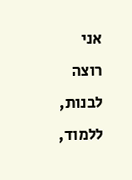אני רוצה לבנות, ללמוד,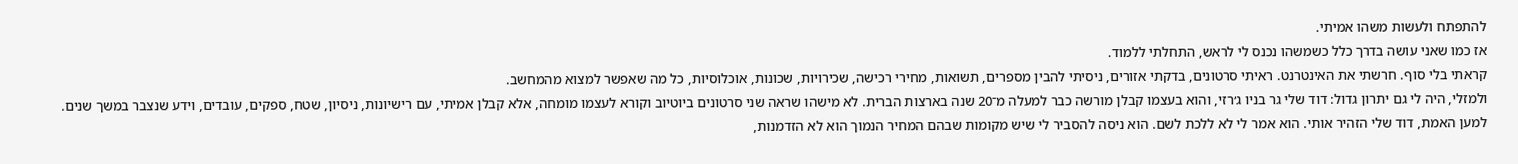להתפתח ולעשות משהו אמיתי.
אז כמו שאני עושה בדרך כלל כשמשהו נכנס לי לראש, התחלתי ללמוד.
קראתי בלי סוף. חרשתי את האינטרנט. ראיתי סרטונים, בדקתי אזורים, ניסיתי להבין מספרים, תשואות, מחירי רכישה, שכירויות, שכונות, אוכלוסיות, כל מה שאפשר למצוא מהמחשב.
ולמזלי, היה לי גם יתרון גדול: דוד שלי גר בניו ג׳רזי, והוא בעצמו קבלן מורשה כבר למעלה מ־20 שנה בארצות הברית. לא מישהו שראה שני סרטונים ביוטיוב וקורא לעצמו מומחה, אלא קבלן אמיתי, עם רישיונות, ניסיון, שטח, ספקים, עובדים, וידע שנצבר במשך שנים.
למען האמת, דוד שלי הזהיר אותי. הוא אמר לי לא ללכת לשם. הוא ניסה להסביר לי שיש מקומות שבהם המחיר הנמוך הוא לא הזדמנות,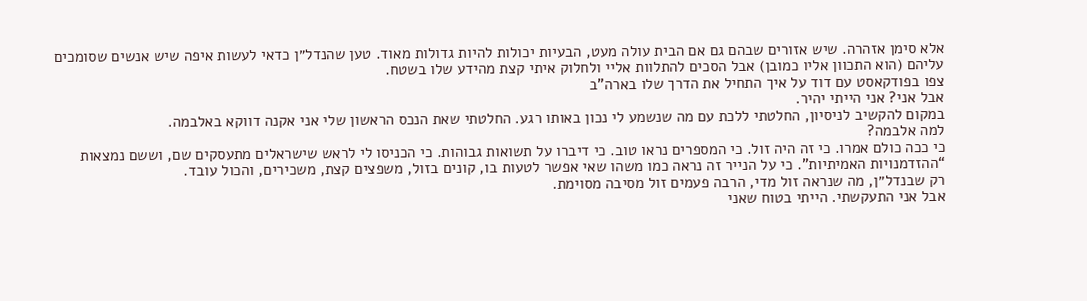אלא סימן אזהרה. שיש אזורים שבהם גם אם הבית עולה מעט, הבעיות יכולות להיות גדולות מאוד. טען שהנדל״ן כדאי לעשות איפה שיש אנשים שסומכים עליהם (הוא התכוון אליו כמובן) אבל הסכים להתלוות אליי ולחלוק איתי קצת מהידע שלו בשטח.
צפו בפודקאסט עם דוד על איך התחיל את הדרך שלו בארה"ב
אבל אני? אני הייתי יהיר.
במקום להקשיב לניסיון, החלטתי ללכת עם מה שנשמע לי נכון באותו רגע. החלטתי שאת הנכס הראשון שלי אני אקנה דווקא באלבמה.
למה אלבמה?
כי ככה כולם אמרו. כי זה היה זול. כי המספרים נראו טוב. כי דיברו על תשואות גבוהות. כי הכניסו לי לראש שישראלים מתעסקים שם, וששם נמצאות “ההזדמנויות האמיתיות”. כי על הנייר זה נראה כמו משהו שאי אפשר לטעות בו, קונים בזול, משפצים קצת, משכירים, והכול עובד.
רק שבנדל״ן, מה שנראה זול מדי, הרבה פעמים זול מסיבה מסוימת.
אבל אני התעקשתי. הייתי בטוח שאני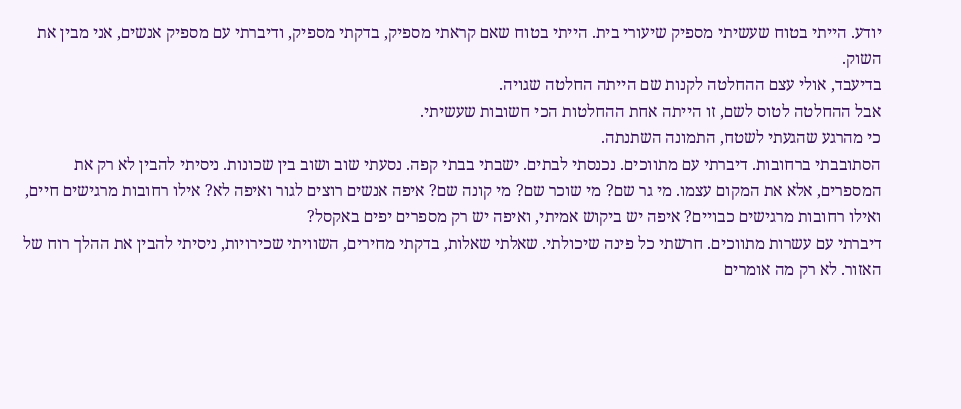יודע. הייתי בטוח שעשיתי מספיק שיעורי בית. הייתי בטוח שאם קראתי מספיק, בדקתי מספיק, ודיברתי עם מספיק אנשים, אני מבין את השוק.
בדיעבד, אולי עצם ההחלטה לקנות שם הייתה החלטה שגויה.
אבל ההחלטה לטוס לשם, זו הייתה אחת ההחלטות הכי חשובות שעשיתי.
כי מהרגע שהגעתי לשטח, התמונה השתנתה.
הסתובבתי ברחובות. דיברתי עם מתווכים. נכנסתי לבתים. ישבתי בבתי קפה. נסעתי שוב ושוב בין שכונות. ניסיתי להבין לא רק את המספרים, אלא את המקום עצמו. מי גר שם? מי שוכר שם? מי קונה שם? איפה אנשים רוצים לגור ואיפה לא? אילו רחובות מרגישים חיים, ואילו רחובות מרגישים כבויים? איפה יש ביקוש אמיתי, ואיפה יש רק מספרים יפים באקסל?
דיברתי עם עשרות מתווכים. חרשתי כל פינה שיכולתי. שאלתי שאלות, בדקתי מחירים, השוויתי שכירויות, ניסיתי להבין את ההלך רוח של האזור. לא רק מה אומרים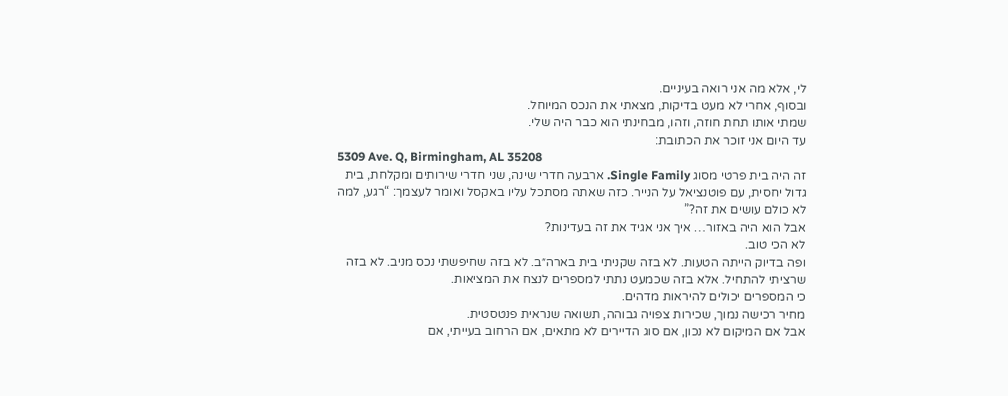לי, אלא מה אני רואה בעיניים.
ובסוף, אחרי לא מעט בדיקות, מצאתי את הנכס המיוחל.
שמתי אותו תחת חוזה, וזהו, מבחינתי הוא כבר היה שלי.
עד היום אני זוכר את הכתובת:
5309 Ave. Q, Birmingham, AL 35208
זה היה בית פרטי מסוג Single Family. ארבעה חדרי שינה, שני חדרי שירותים ומקלחת, בית גדול יחסית, עם פוטנציאל על הנייר. כזה שאתה מסתכל עליו באקסל ואומר לעצמך: “רגע, למה לא כולם עושים את זה?”
אבל הוא היה באזור… איך אני אגיד את זה בעדינות?
לא הכי טוב.
ופה בדיוק הייתה הטעות. לא בזה שקניתי בית בארה״ב. לא בזה שחיפשתי נכס מניב. לא בזה שרציתי להתחיל. אלא בזה שכמעט נתתי למספרים לנצח את המציאות.
כי המספרים יכולים להיראות מדהים.
מחיר רכישה נמוך, שכירות צפויה גבוהה, תשואה שנראית פנטסטית.
אבל אם המיקום לא נכון, אם סוג הדיירים לא מתאים, אם הרחוב בעייתי, אם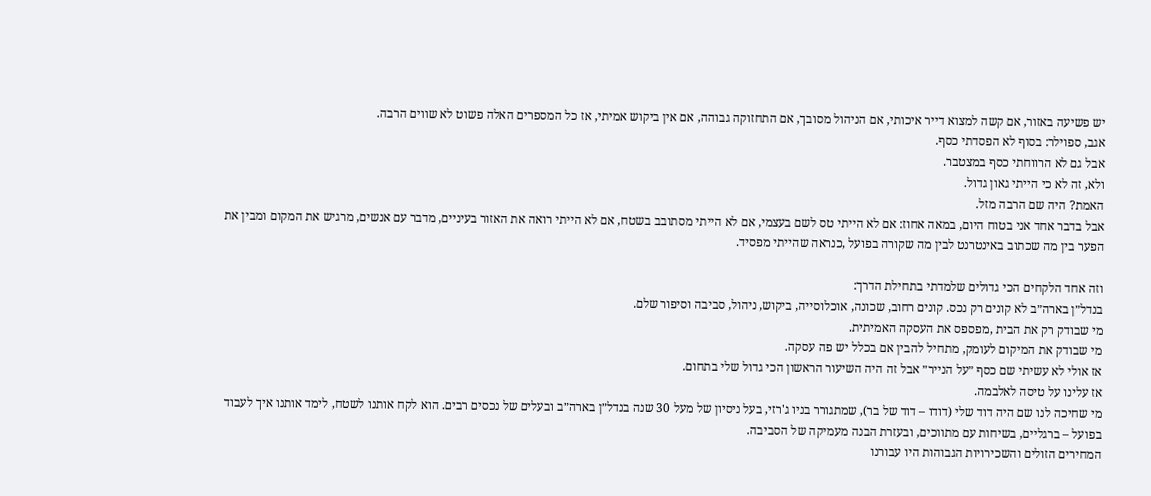יש פשיעה באזור, אם קשה למצוא דייר איכותי, אם הניהול מסובך, אם התחזוקה גבוהה, אם אין ביקוש אמיתי, אז כל המספרים האלה פשוט לא שווים הרבה.
אגב, ספוילר: בסוף לא הפסדתי כסף.
אבל גם לא הרווחתי כסף במצטבר.
ולא, זה לא כי הייתי גאון גדול.
האמת? היה שם הרבה מזל.
אבל בדבר אחד אני בטוח היום, במאה אחוז: אם לא הייתי טס לשם בעצמי, אם לא הייתי מסתובב בשטח, אם לא הייתי רואה את האזור בעיניים, מדבר עם אנשים, מרגיש את המקום ומבין את הפער בין מה שכתוב באינטרנט לבין מה שקורה בפועל ,כנראה שהייתי מפסיד.

וזה אחד הלקחים הכי גדולים שלמדתי בתחילת הדרך:
בנדל״ן בארה״ב לא קונים רק נכס. קונים רחוב, שכונה, אוכלוסייה, ביקוש, ניהול, סביבה וסיפור שלם.
מי שבודק רק את הבית ,מפספס את העסקה האמיתית.
מי שבודק את המיקום לעומק, מתחיל להבין אם בכלל יש פה עסקה.
אז אולי לא עשיתי שם כסף ״על הנייר״ אבל זה היה השיעור הראשון הכי גדול שלי בתחום.
אז עלינו על טיסה לאלבמה.
מי שחיכה לנו שם היה דוד שלי (דודו – דוד של בר), שמתגורר בניו ג'רזי, בעל ניסיון של מעל 30 שנה בנדל״ן בארה״ב ובעלים של נכסים רבים. הוא לקח אותנו לשטח, לימד אותנו איך לעבוד בפועל – ברגליים, בשיחות עם מתווכים, ובעזרת הבנה מעמיקה של הסביבה.
המחירים הזולים והשכירויות הגבוהות היו עבורנו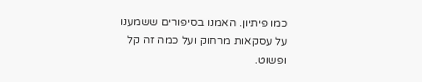כמו פיתיון. האמנו בסיפורים ששמענו על עסקאות מרחוק ועל כמה זה קל ופשוט.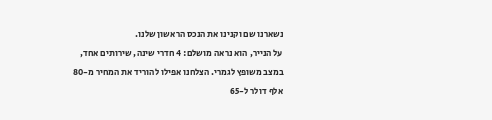נשארנו שם וקנינו את הנכס הראשון שלנו.
על הנייר, הוא נראה מושלם: 4 חדרי שינה, שירותים אחד, במצב משופץ לגמרי. הצלחנו אפילו להוריד את המחיר מ-80 אלף דולר ל-65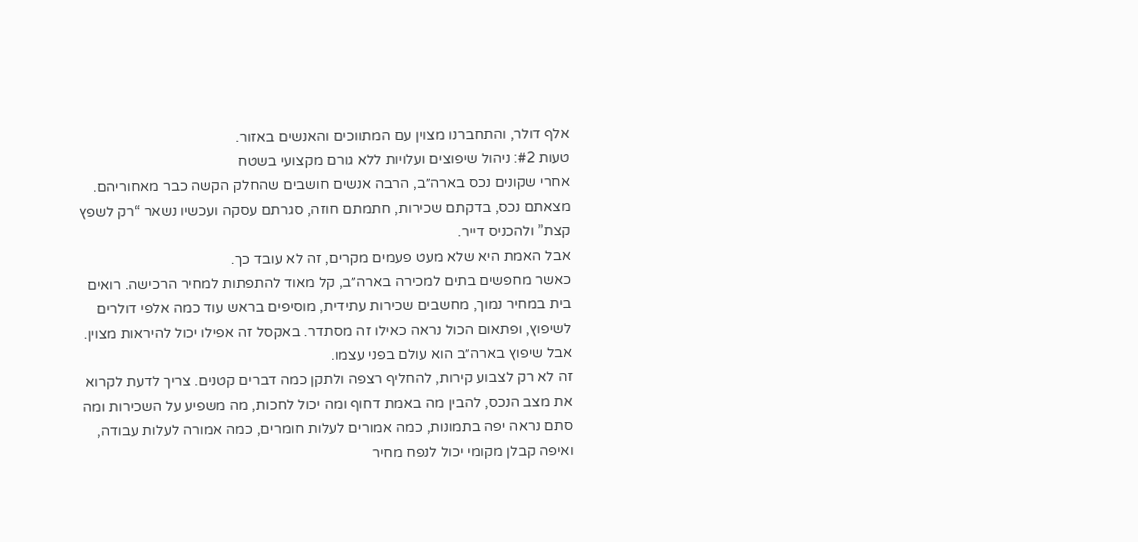אלף דולר, והתחברנו מצוין עם המתווכים והאנשים באזור.
טעות #2: ניהול שיפוצים ועלויות ללא גורם מקצועי בשטח
אחרי שקונים נכס בארה״ב, הרבה אנשים חושבים שהחלק הקשה כבר מאחוריהם.
מצאתם נכס, בדקתם שכירות, חתמתם חוזה, סגרתם עסקה ועכשיו נשאר “רק לשפץ קצת” ולהכניס דייר.
אבל האמת היא שלא מעט פעמים מקרים, זה לא עובד כך.
כאשר מחפשים בתים למכירה בארה״ב, קל מאוד להתפתות למחיר הרכישה. רואים בית במחיר נמוך, מחשבים שכירות עתידית, מוסיפים בראש עוד כמה אלפי דולרים לשיפוץ, ופתאום הכול נראה כאילו זה מסתדר. באקסל זה אפילו יכול להיראות מצוין.
אבל שיפוץ בארה״ב הוא עולם בפני עצמו.
זה לא רק לצבוע קירות, להחליף רצפה ולתקן כמה דברים קטנים. צריך לדעת לקרוא את מצב הנכס, להבין מה באמת דחוף ומה יכול לחכות, מה משפיע על השכירות ומה סתם נראה יפה בתמונות, כמה אמורים לעלות חומרים, כמה אמורה לעלות עבודה, ואיפה קבלן מקומי יכול לנפח מחיר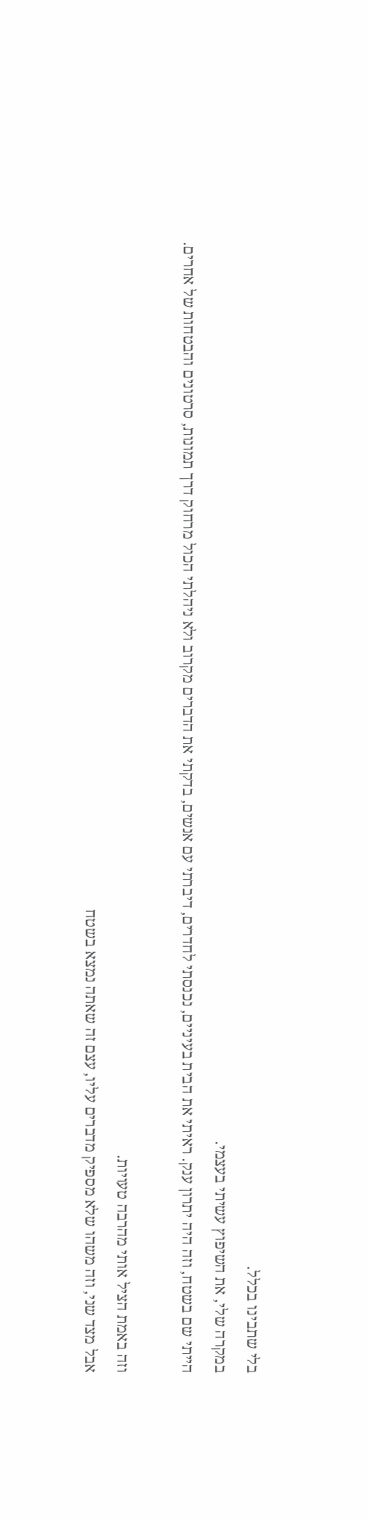בלי שתבינו בכלל.
במקרה שלי, את השיפוץ עשיתי בעצמי.
הייתי שם בשטח, וזה היה יתרון ענק. ראיתי את הבית בעיניים, נכנסתי לחדרים, דיברתי עם אנשים, בדקתי את הדברים מקרוב ולא ניהלתי הכול מרחוק דרך תמונות, סרטונים והבטחות של אחרים.

וזה באמת הציל אותי מהרבה טעויות.
אבל מצד שני, וזה משהו שלא מספיק מדברים עליו, עצם זה שאתה נמצא בשטח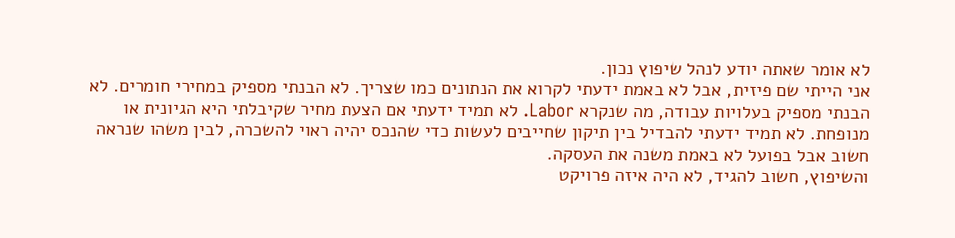לא אומר שאתה יודע לנהל שיפוץ נכון.
אני הייתי שם פיזית, אבל לא באמת ידעתי לקרוא את הנתונים כמו שצריך. לא הבנתי מספיק במחירי חומרים. לא הבנתי מספיק בעלויות עבודה, מה שנקרא Labor. לא תמיד ידעתי אם הצעת מחיר שקיבלתי היא הגיונית או מנופחת. לא תמיד ידעתי להבדיל בין תיקון שחייבים לעשות כדי שהנכס יהיה ראוי להשכרה, לבין משהו שנראה חשוב אבל בפועל לא באמת משנה את העסקה.
והשיפוץ, חשוב להגיד, לא היה איזה פרויקט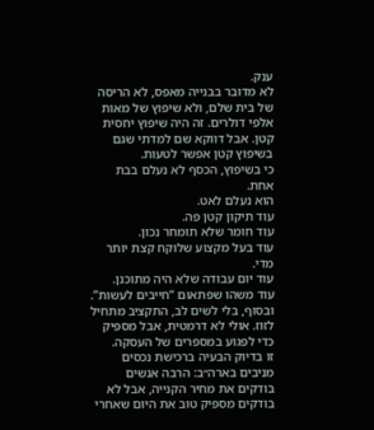ענק.
לא מדובר בבנייה מאפס, לא הריסה של בית שלם, ולא שיפוץ של מאות אלפי דולרים. זה היה שיפוץ יחסית קטן. אבל דווקא שם למדתי שגם בשיפוץ קטן אפשר לטעות.
כי בשיפוץ, הכסף לא נעלם בבת אחת.
הוא נעלם לאט.
עוד תיקון קטן פה.
עוד חומר שלא תומחר נכון.
עוד בעל מקצוע שלוקח קצת יותר מדי.
עוד יום עבודה שלא היה מתוכנן.
עוד משהו שפתאום “חייבים לעשות”.
ובסוף, בלי לשים לב, התקציב מתחיל לזוז. אולי לא דרמטית, אבל מספיק כדי לפגוע במספרים של העסקה.
זו בדיוק הבעיה ברכישת נכסים מניבים בארה״ב: הרבה אנשים בודקים את מחיר הקנייה, אבל לא בודקים מספיק טוב את היום שאחרי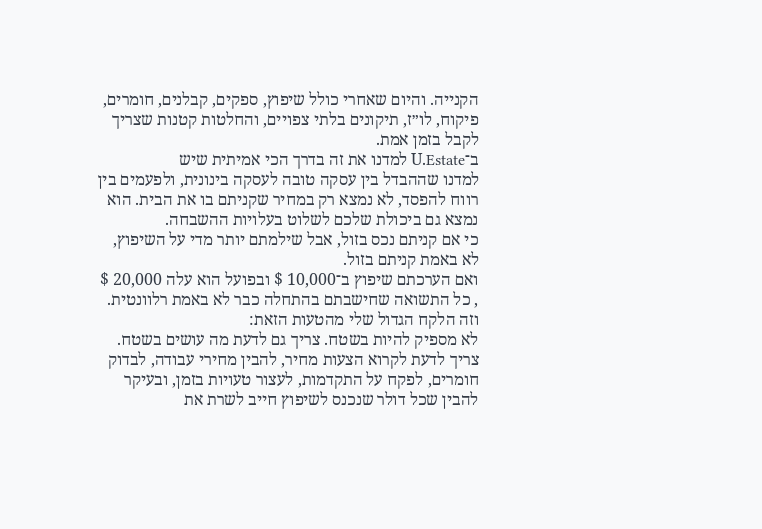הקנייה. והיום שאחרי כולל שיפוץ, ספקים, קבלנים, חומרים, פיקוח, לו״ז, תיקונים בלתי צפויים, והחלטות קטנות שצריך לקבל בזמן אמת.
ב־U.Estate למדנו את זה בדרך הכי אמיתית שיש
למדנו שההבדל בין עסקה טובה לעסקה בינונית, ולפעמים בין רווח להפסד, לא נמצא רק במחיר שקניתם בו את הבית. הוא נמצא גם ביכולת שלכם לשלוט בעלויות ההשבחה.
כי אם קניתם נכס בזול, אבל שילמתם יותר מדי על השיפוץ, לא באמת קניתם בזול.
ואם הערכתם שיפוץ ב־10,000 $ ובפועל הוא עלה 20,000 $ , כל התשואה שחישבתם בהתחלה כבר לא באמת רלוונטית.
וזה הלקח הגדול שלי מהטעות הזאת:
לא מספיק להיות בשטח. צריך גם לדעת מה עושים בשטח.
צריך לדעת לקרוא הצעות מחיר, להבין מחירי עבודה, לבדוק חומרים, לפקח על התקדמות, לעצור טעויות בזמן, ובעיקר להבין שכל דולר שנכנס לשיפוץ חייב לשרת את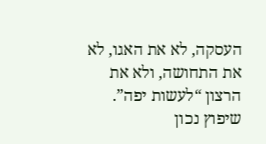העסקה, לא את האגו, לא את התחושה, ולא את הרצון “לעשות יפה”.
שיפוץ נכון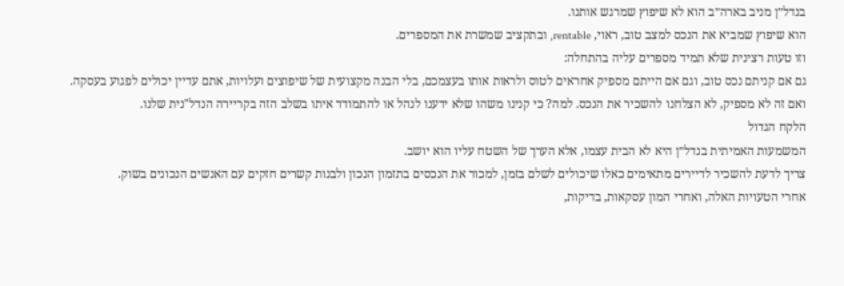בנדל״ן מניב בארה״ב הוא לא שיפוץ שמרגש אותנו.
הוא שיפוץ שמביא את הנכס למצב טוב, ראוי, rentable, ובתקציב שמשרת את המספרים.
וזו טעות רצינית שלא תמיד מספרים עליה בהתחלה:
גם אם קניתם נכס טוב, וגם אם הייתם מספיק אחראים לטוס ולראות אותו בעצמכם, בלי הבנה מקצועית של שיפוצים ועלויות, אתם עדיין יכולים לפגוע בעסקה.
ואם זה לא מספיק, לא הצלחנו להשכיר את הנכס. למה? כי קנינו משהו שלא ידענו לנהל או להתמודד איתו בשלב הזה בקריירה הנדל"נית שלנו.
הלקח הגדול
המשמעות האמיתית בנדל״ן היא לא הבית עצמו, אלא הערך של השטח עליו הוא יושב.
צריך לדעת להשכיר לדיירים מתאימים כאלו שיכולים לשלם בזמן, למכור את הנכסים בתזמון הנכון ולבנות קשרים חזקים עם האנשים הנכונים בשוק.
אחרי הטעויות האלה, ואחרי המון עסקאות, בדיקות,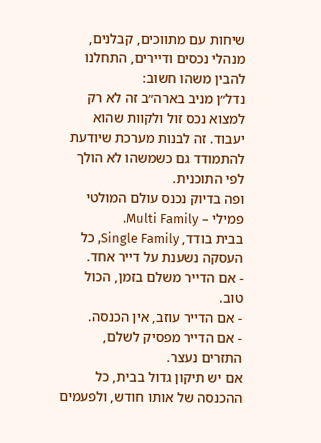שיחות עם מתווכים, קבלנים, מנהלי נכסים ודיירים, התחלנו להבין משהו חשוב:
נדל״ן מניב בארה״ב זה לא רק למצוא נכס זול ולקוות שהוא יעבוד. זה לבנות מערכת שיודעת להתמודד גם כשמשהו לא הולך לפי התוכנית.
ופה בדיוק נכנס עולם המולטי פמילי – Multi Family.
בבית בודד, Single Family, כל העסקה נשענת על דייר אחד.
- אם הדייר משלם בזמן, הכול טוב.
- אם הדייר עוזב, אין הכנסה.
- אם הדייר מפסיק לשלם,
התזרים נעצר.
אם יש תיקון גדול בבית, כל ההכנסה של אותו חודש, ולפעמים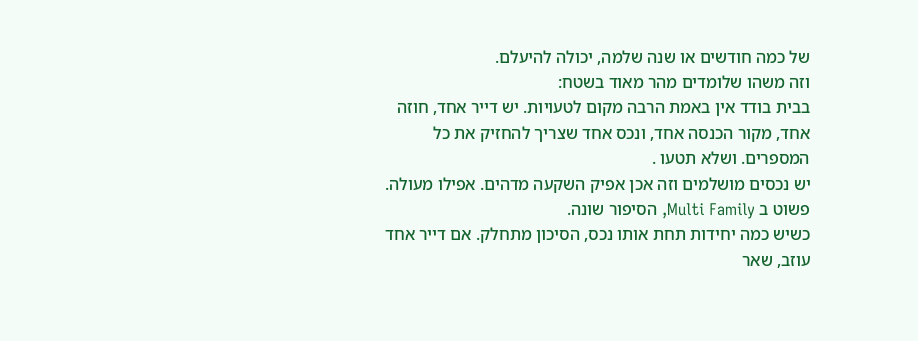של כמה חודשים או שנה שלמה, יכולה להיעלם.
וזה משהו שלומדים מהר מאוד בשטח:
בבית בודד אין באמת הרבה מקום לטעויות. יש דייר אחד, חוזה אחד, מקור הכנסה אחד, ונכס אחד שצריך להחזיק את כל המספרים. ושלא תטעו .
יש נכסים מושלמים וזה אכן אפיק השקעה מדהים. אפילו מעולה.
פשוט ב Multi Family, הסיפור שונה.
כשיש כמה יחידות תחת אותו נכס, הסיכון מתחלק. אם דייר אחד עוזב, שאר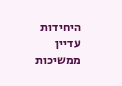היחידות עדיין ממשיכות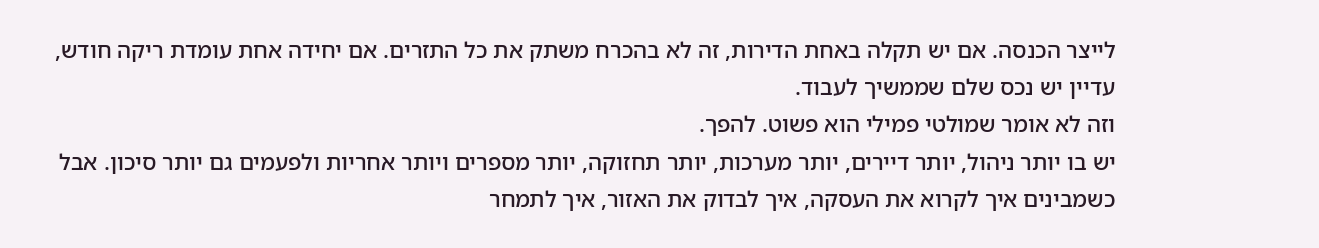לייצר הכנסה. אם יש תקלה באחת הדירות, זה לא בהכרח משתק את כל התזרים. אם יחידה אחת עומדת ריקה חודש, עדיין יש נכס שלם שממשיך לעבוד.
וזה לא אומר שמולטי פמילי הוא פשוט. להפך.
יש בו יותר ניהול, יותר דיירים, יותר מערכות, יותר תחזוקה, יותר מספרים ויותר אחריות ולפעמים גם יותר סיכון. אבל כשמבינים איך לקרוא את העסקה, איך לבדוק את האזור, איך לתמחר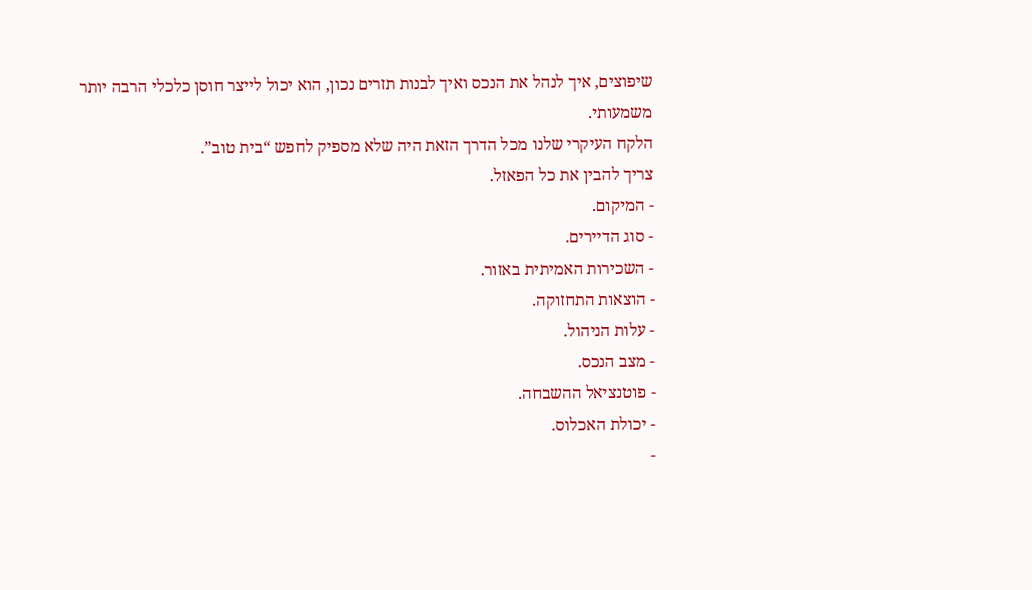שיפוצים, איך לנהל את הנכס ואיך לבנות תזרים נכון, הוא יכול לייצר חוסן כלכלי הרבה יותר משמעותי.
הלקח העיקרי שלנו מכל הדרך הזאת היה שלא מספיק לחפש “בית טוב”.
צריך להבין את כל הפאזל.
- המיקום.
- סוג הדיירים.
- השכירות האמיתית באזור.
- הוצאות התחזוקה.
- עלות הניהול.
- מצב הנכס.
- פוטנציאל ההשבחה.
- יכולת האכלוס.
-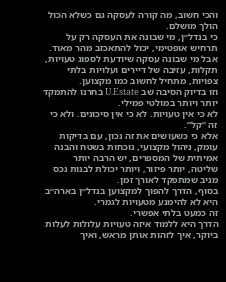והכי חשוב, מה קורה לעסקה גם כשלא הכול הולך מושלם.
כי בנדל״ן, מי שבונה את העסקה רק על תרחיש אופטימי, יכול להתאכזב מהר מאוד.
אבל מי שבונה עסקה שיודעת לספוג טעויות, תקלות, עזיבה של דיירים ועלויות בלתי צפויות, מתחיל לחשוב כמו מקצוען.
וזו בדיוק הסיבה שב U.Estate בחרנו להתמקד יותר ויותר במולטי פמילי.
לא כי אין טעויות. לא כי אין סיכונים. ולא כי זה “קל”.
אלא כי כשעושים את זה נכון, עם בדיקות עומק, ניהול מקצועי, נוכחות בשטח והבנה אמיתית של המספרים, יש הרבה יותר שליטה, יותר פיזור, ויותר יכולת לבנות נכס מניב שמתפקד לאורך זמן.
בסוף, הדרך להפוך למקצוען בנדל״ן בארה״ב היא לא להימנע מטעויות לגמרי.
זה כמעט בלתי אפשרי.
הדרך היא ללמוד איזה טעויות עלולות לעלות ביוקר, איך לזהות אותן מראש, ואיך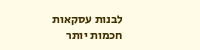לבנות עסקאות חכמות יותר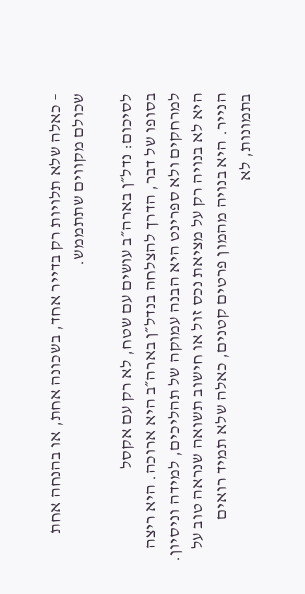– כאלה שלא תלויות רק בדייר אחד, בשכונה אחת, או בהנחה אחת שכולם מקווים שתתממש.

לסיכום: נדל״ן בארה״ב עושים עם שטח, לא רק עם אקסל
בסופו של דבר, הדרך להצלחה בנדל״ן בארה״ב היא ארוכה. היא ריצה למרחקים ולא ספרינט היא הבנה עמוקה של תהליכים, למידה וניסיון. היא לא בנויה רק על מציאת נכס זול או חישוב תשואה שנראה טוב על הנייר. היא בנויה מהמון פרטים קטנים, כאלה שלא תמיד רואים בתמונות, לא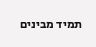תמיד מבינים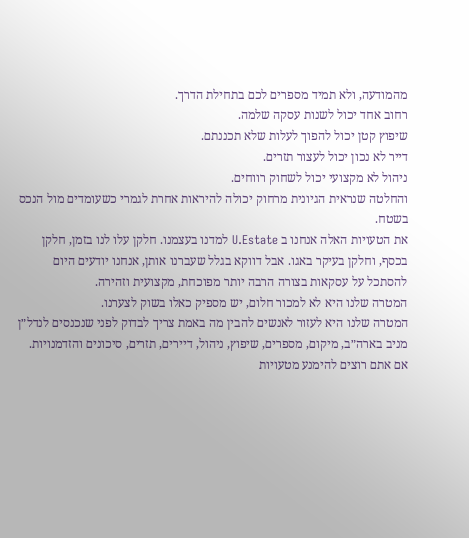מהמודעה, ולא תמיד מספרים לכם בתחילת הדרך.
רחוב אחד יכול לשנות עסקה שלמה.
שיפוץ קטן יכול להפוך לעלות שלא תכננתם.
דייר לא נכון יכול לעצור תזרים.
ניהול לא מקצועי יכול לשחוק רווחים.
והחלטה שנראית הגיונית מרחוק יכולה להיראות אחרת לגמרי כשעומדים מול הנכס בשטח.
את הטעויות האלה אנחנו ב U.Estate למדנו בעצמנו. חלקן עלו לנו בזמן, חלקן בכסף, וחלקן בעיקר באגו. אבל דווקא בגלל שעברנו אותן, אנחנו יודעים היום להסתכל על עסקאות בצורה הרבה יותר מפוכחת, מקצועית וזהירה.
המטרה שלנו היא לא למכור חלום, יש מספיק כאלו בשוק לצערנו.
המטרה שלנו היא לעזור לאנשים להבין מה באמת צריך לבדוק לפני שנכנסים לנדל״ן מניב בארה״ב, מיקום, מספרים, שיפוץ, ניהול, דיירים, תזרים, סיכונים והזדמנויות.
אם אתם רוצים להימנע מטעויות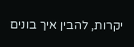יקרות, להבין איך בונים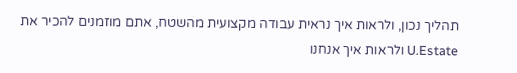תהליך נכון, ולראות איך נראית עבודה מקצועית מהשטח, אתם מוזמנים להכיר את U.Estate ולראות איך אנחנו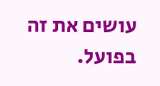עושים את זה בפועל.